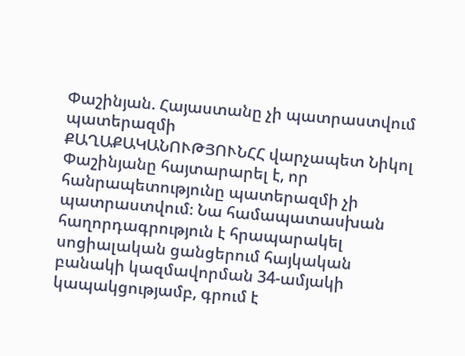Փաշինյան. Հայաստանը չի պատրաստվում պատերազմի
ՔԱՂԱՔԱԿԱՆՈՒԹՅՈՒՆՀՀ վարչապետ Նիկոլ Փաշինյանը հայտարարել է, որ հանրապետությունը պատերազմի չի պատրաստվում։ Նա համապատասխան հաղորդագրություն է հրապարակել սոցիալական ցանցերում հայկական բանակի կազմավորման 34-ամյակի կապակցությամբ, գրում է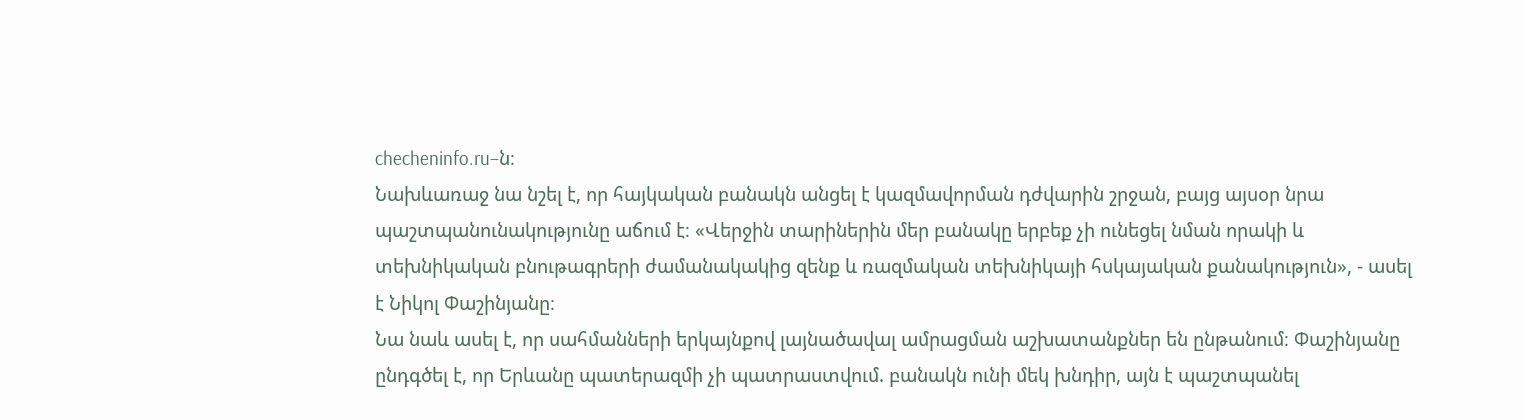checheninfo.ru–ն։
Նախևառաջ նա նշել է, որ հայկական բանակն անցել է կազմավորման դժվարին շրջան, բայց այսօր նրա պաշտպանունակությունը աճում է։ «Վերջին տարիներին մեր բանակը երբեք չի ունեցել նման որակի և տեխնիկական բնութագրերի ժամանակակից զենք և ռազմական տեխնիկայի հսկայական քանակություն», - ասել է Նիկոլ Փաշինյանը։
Նա նաև ասել է, որ սահմանների երկայնքով լայնածավալ ամրացման աշխատանքներ են ընթանում։ Փաշինյանը ընդգծել է, որ Երևանը պատերազմի չի պատրաստվում. բանակն ունի մեկ խնդիր, այն է պաշտպանել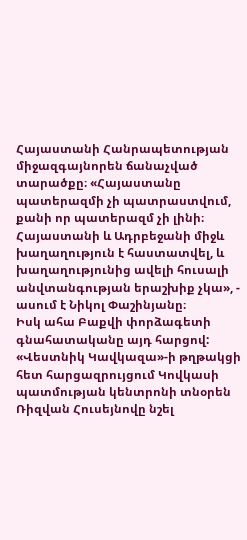Հայաստանի Հանրապետության միջազգայնորեն ճանաչված տարածքը։ «Հայաստանը պատերազմի չի պատրաստվում, քանի որ պատերազմ չի լինի։ Հայաստանի և Ադրբեջանի միջև խաղաղություն է հաստատվել, և խաղաղությունից ավելի հուսալի անվտանգության երաշխիք չկա», - ասում է Նիկոլ Փաշինյանը։
Իսկ ահա Բաքվի փորձագետի գնահատականը այդ հարցով:
«Վեստնիկ Կավկազա»-ի թղթակցի հետ հարցազրույցում Կովկասի պատմության կենտրոնի տնօրեն Ռիզվան Հուսեյնովը նշել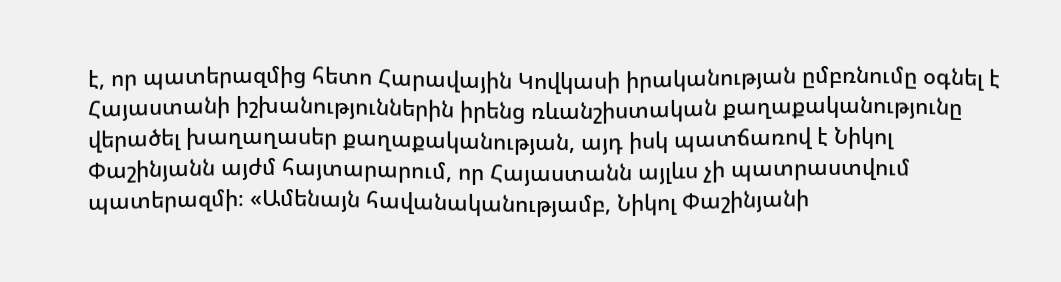է, որ պատերազմից հետո Հարավային Կովկասի իրականության ըմբռնումը օգնել է Հայաստանի իշխանություններին իրենց ռևանշիստական քաղաքականությունը վերածել խաղաղասեր քաղաքականության, այդ իսկ պատճառով է Նիկոլ Փաշինյանն այժմ հայտարարում, որ Հայաստանն այլևս չի պատրաստվում պատերազմի։ «Ամենայն հավանականությամբ, Նիկոլ Փաշինյանի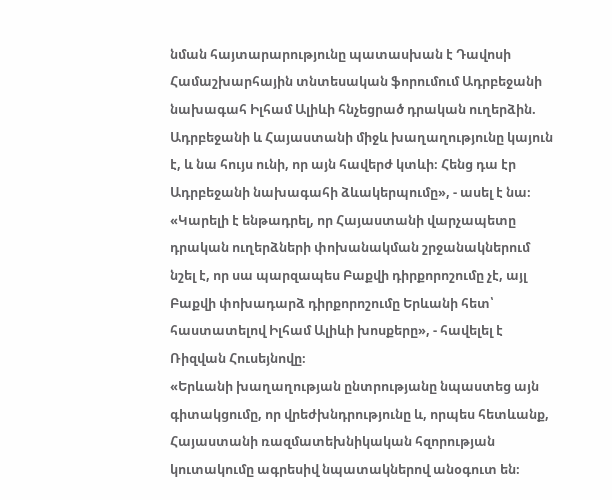նման հայտարարությունը պատասխան է Դավոսի Համաշխարհային տնտեսական ֆորումում Ադրբեջանի նախագահ Իլհամ Ալիևի հնչեցրած դրական ուղերձին. Ադրբեջանի և Հայաստանի միջև խաղաղությունը կայուն է, և նա հույս ունի, որ այն հավերժ կտևի։ Հենց դա էր Ադրբեջանի նախագահի ձևակերպումը», - ասել է նա։ «Կարելի է ենթադրել, որ Հայաստանի վարչապետը դրական ուղերձների փոխանակման շրջանակներում նշել է, որ սա պարզապես Բաքվի դիրքորոշումը չէ, այլ Բաքվի փոխադարձ դիրքորոշումը Երևանի հետ՝ հաստատելով Իլհամ Ալիևի խոսքերը», - հավելել է Ռիզվան Հուսեյնովը։
«Երևանի խաղաղության ընտրությանը նպաստեց այն գիտակցումը, որ վրեժխնդրությունը և, որպես հետևանք, Հայաստանի ռազմատեխնիկական հզորության կուտակումը ագրեսիվ նպատակներով անօգուտ են։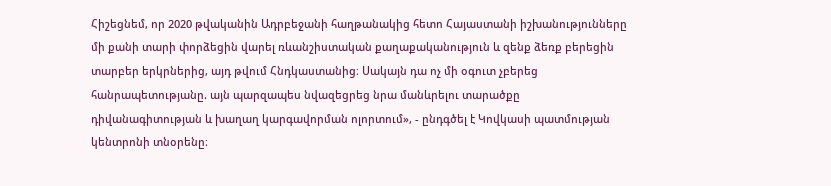Հիշեցնեմ, որ 2020 թվականին Ադրբեջանի հաղթանակից հետո Հայաստանի իշխանությունները մի քանի տարի փորձեցին վարել ռևանշիստական քաղաքականություն և զենք ձեռք բերեցին տարբեր երկրներից, այդ թվում Հնդկաստանից։ Սակայն դա ոչ մի օգուտ չբերեց հանրապետությանը. այն պարզապես նվազեցրեց նրա մանևրելու տարածքը դիվանագիտության և խաղաղ կարգավորման ոլորտում», - ընդգծել է Կովկասի պատմության կենտրոնի տնօրենը։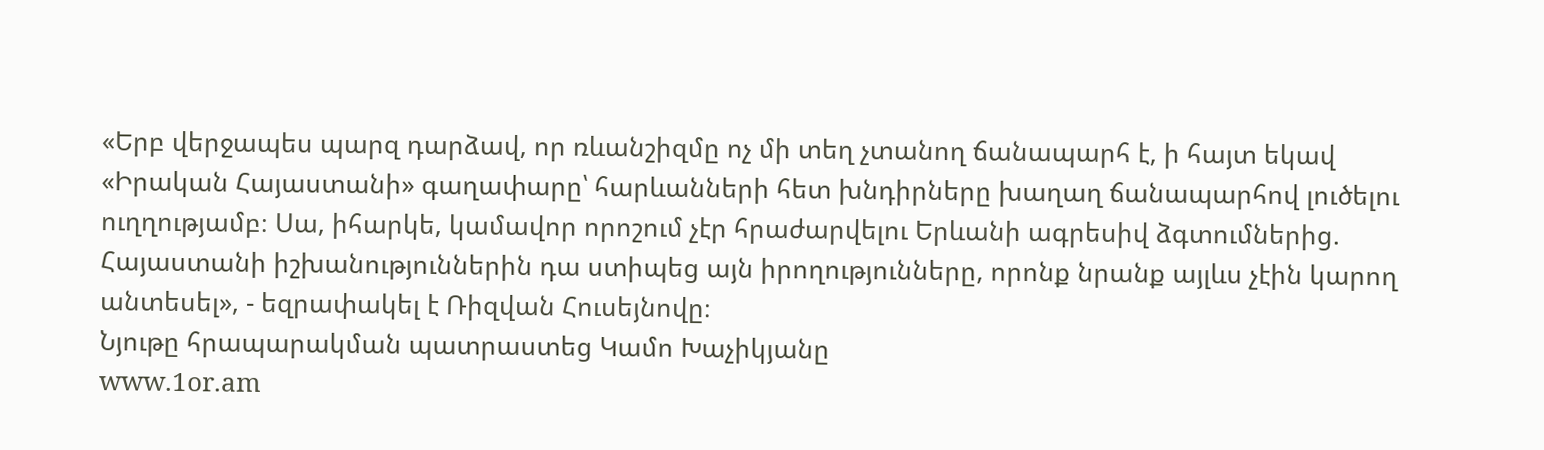«Երբ վերջապես պարզ դարձավ, որ ռևանշիզմը ոչ մի տեղ չտանող ճանապարհ է, ի հայտ եկավ «Իրական Հայաստանի» գաղափարը՝ հարևանների հետ խնդիրները խաղաղ ճանապարհով լուծելու ուղղությամբ։ Սա, իհարկե, կամավոր որոշում չէր հրաժարվելու Երևանի ագրեսիվ ձգտումներից. Հայաստանի իշխանություններին դա ստիպեց այն իրողությունները, որոնք նրանք այլևս չէին կարող անտեսել», - եզրափակել է Ռիզվան Հուսեյնովը։
Նյութը հրապարակման պատրաստեց Կամո Խաչիկյանը
www.1or.am